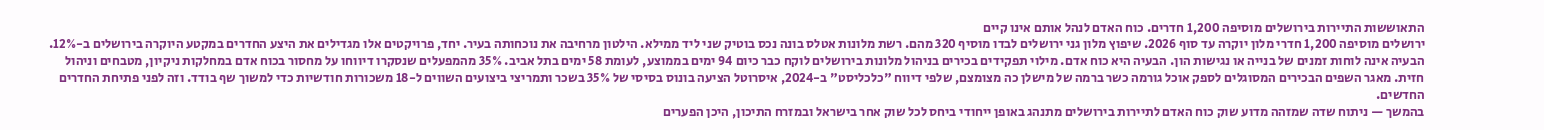התאוששות התיירות בירושלים מוסיפה 1,200 חדרים. כוח האדם לנהל אותם אינו קיים
ירושלים מוסיפה 1,200 חדרי מלון יוקרה עד סוף 2026. שיפוץ מלון גני ירושלים לבדו מוסיף 320 מהם. רשת מלונות אטלס בונה נכס בוטיק שני ליד ממילא. הילטון מרחיבה את נוכחותה בעיר. יחד, פרויקטים אלו מגדילים את היצע החדרים במקטע היוקרה בירושלים ב-12%.
הבעיה אינה לוחות זמנים של בנייה או נגישות הון. הבעיה היא כוח אדם. מילוי תפקידים בכירים בניהול מלונות בירושלים לוקח כבר כיום 94 ימים בממוצע, לעומת 58 ימים בתל אביב. 35% מהמפעלים שנסקרו דיווחו על מחסור בכוח אדם במחלקות ניקיון, מטבחים וניהול חזית. מאגר השפים הבכירים המסוגלים לספק אוכל גורמה כשר ברמה של מישלן כה מצומצם, שלפי דיווח "כלכליסט" ב-2024, איסרוטל הציעה בונוס בסיסי של 35% בשכר ותמריצי ביצועים השווים ל-18 משכורות חודשיות כדי למשוך שף בודד. וזה לפני פתיחת החדרים החדשים.
בהמשך — ניתוח שדה שמזהה מדוע שוק כוח האדם לתיירות בירושלים מתנהג באופן ייחודי ביחס לכל שוק אחר בישראל ובמזרח התיכון, היכן הפערים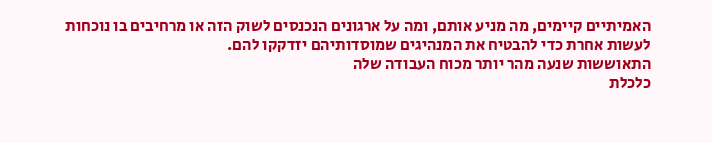האמיתיים קיימים, מה מניע אותם, ומה על ארגונים הנכנסים לשוק הזה או מרחיבים בו נוכחות לעשות אחרת כדי להבטיח את המנהיגים שמוסדותיהם יזדקקו להם.
התאוששות שנעה מהר יותר מכוח העבודה שלה
כלכלת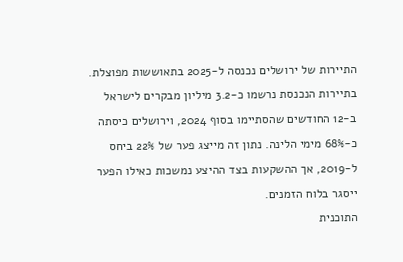התיירות של ירושלים נכנסה ל-2025 בתאוששות מפוצלת. בתיירות הנכנסת נרשמו כ-3.2 מיליון מבקרים לישראל ב-12 החודשים שהסתיימו בסוף 2024, וירושלים כיסתה כ-68% מימי הלינה. נתון זה מייצג פער של 22% ביחס ל-2019, אך ההשקעות בצד ההיצע נמשכות כאילו הפער ייסגר בלוח הזמנים.
התוכנית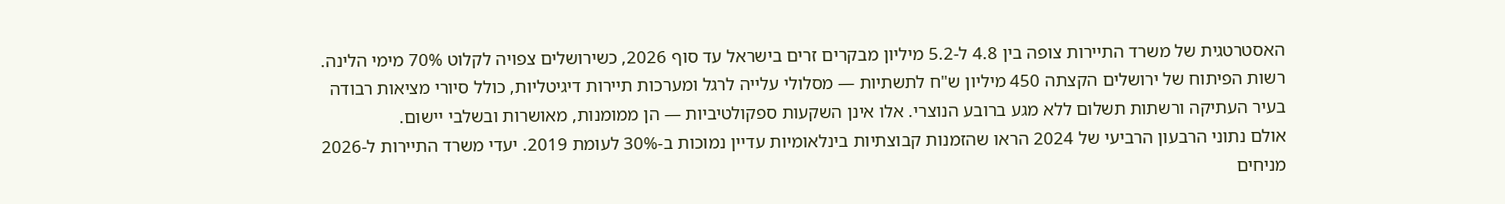האסטרטגית של משרד התיירות צופה בין 4.8 ל-5.2 מיליון מבקרים זרים בישראל עד סוף 2026, כשירושלים צפויה לקלוט 70% מימי הלינה. רשות הפיתוח של ירושלים הקצתה 450 מיליון ש"ח לתשתיות — מסלולי עלייה לרגל ומערכות תיירות דיגיטליות, כולל סיורי מציאות רבודה בעיר העתיקה ורשתות תשלום ללא מגע ברובע הנוצרי. אלו אינן השקעות ספקולטיביות — הן ממומנות, מאושרות ובשלבי יישום.
אולם נתוני הרבעון הרביעי של 2024 הראו שהזמנות קבוצתיות בינלאומיות עדיין נמוכות ב-30% לעומת 2019. יעדי משרד התיירות ל-2026 מניחים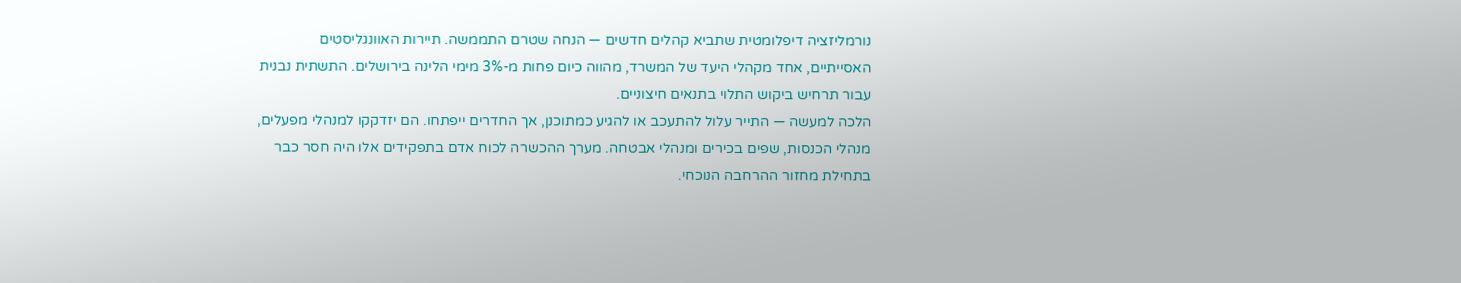נורמליזציה דיפלומטית שתביא קהלים חדשים — הנחה שטרם התממשה. תיירות האוונגליסטים האסייתיים, אחד מקהלי היעד של המשרד, מהווה כיום פחות מ-3% מימי הלינה בירושלים. התשתית נבנית עבור תרחיש ביקוש התלוי בתנאים חיצוניים.
הלכה למעשה — התייר עלול להתעכב או להגיע כמתוכנן, אך החדרים ייפתחו. הם יזדקקו למנהלי מפעלים, מנהלי הכנסות, שפים בכירים ומנהלי אבטחה. מערך ההכשרה לכוח אדם בתפקידים אלו היה חסר כבר בתחילת מחזור ההרחבה הנוכחי.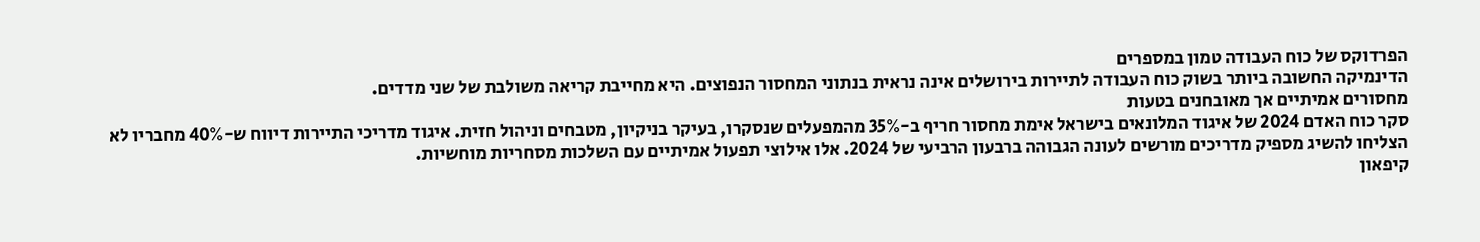הפרדוקס של כוח העבודה טמון במספרים
הדינמיקה החשובה ביותר בשוק כוח העבודה לתיירות בירושלים אינה נראית בנתוני המחסור הנפוצים. היא מחייבת קריאה משולבת של שני מדדים.
מחסורים אמיתיים אך מאובחנים בטעות
סקר כוח האדם 2024 של איגוד המלונאים בישראל אימת מחסור חריף ב-35% מהמפעלים שנסקרו, בעיקר בניקיון, מטבחים וניהול חזית. איגוד מדריכי התיירות דיווח ש-40% מחבריו לא הצליחו להשיג מספיק מדריכים מורשים לעונה הגבוהה ברבעון הרביעי של 2024. אלו אילוצי תפעול אמיתיים עם השלכות מסחריות מוחשיות.
קיפאון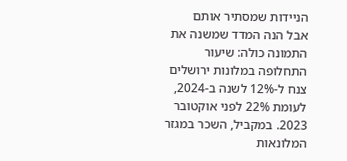הניידות שמסתיר אותם
אבל הנה המדד שמשנה את התמונה כולה: שיעור התחלופה במלונות ירושלים צנח ל-12% לשנה ב-2024, לעומת 22% לפני אוקטובר 2023. במקביל, השכר במגזר המלונאות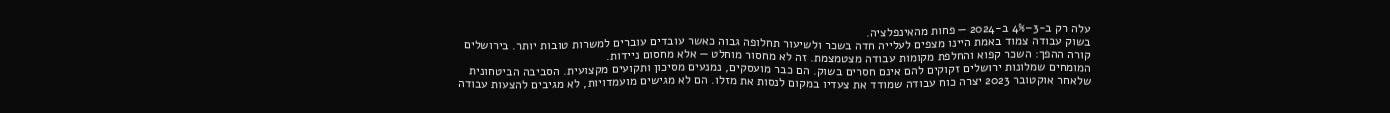עלה רק ב-3–4% ב-2024 — פחות מהאינפלציה.
בשוק עבודה צמוד באמת היינו מצפים לעלייה חדה בשכר ולשיעור תחלופה גבוה כאשר עובדים עוברים למשרות טובות יותר. בירושלים קורה ההפך: השכר קפוא והחלפת מקומות עבודה מצטמצמת. זה לא מחסור מוחלט — אלא מחסום ניידות.
המומחים שמלונות ירושלים זקוקים להם אינם חסרים בשוק. הם כבר מועסקים, נמנעים מסיכון ותקועים מקצועית. הסביבה הביטחונית שלאחר אוקטובר 2023 יצרה כוח עבודה שמודד את צעדיו במקום לנסות את מזלו. הם לא מגישים מועמדויות, לא מגיבים להצעות עבודה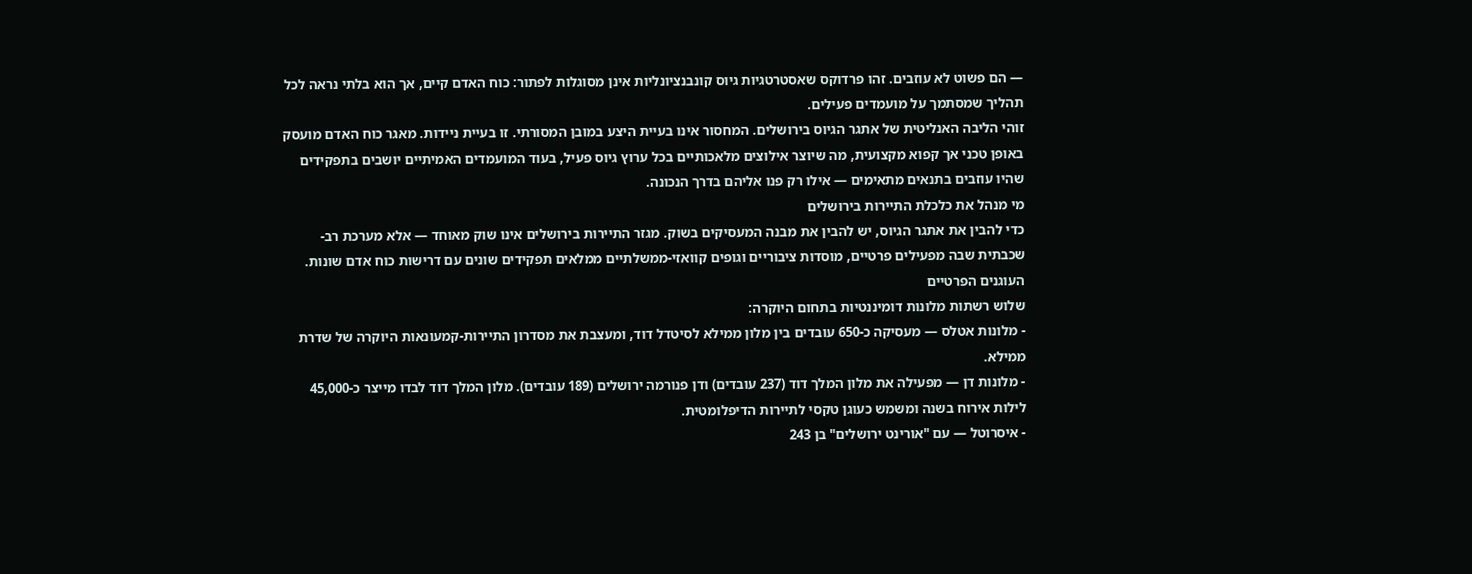— הם פשוט לא עוזבים. זהו פרדוקס שאסטרטגיות גיוס קונבנציונליות אינן מסוגלות לפתור: כוח האדם קיים, אך הוא בלתי נראה לכל תהליך שמסתמך על מועמדים פעילים.
זוהי הליבה האנליטית של אתגר הגיוס בירושלים. המחסור אינו בעיית היצע במובן המסורתי. זו בעיית ניידות. מאגר כוח האדם מועסק באופן טכני אך קפוא מקצועית, מה שיוצר אילוצים מלאכותיים בכל ערוץ גיוס פעיל, בעוד המועמדים האמיתיים יושבים בתפקידים שהיו עוזבים בתנאים מתאימים — אילו רק פנו אליהם בדרך הנכונה.
מי מנהל את כלכלת התיירות בירושלים
כדי להבין את אתגר הגיוס, יש להבין את מבנה המעסיקים בשוק. מגזר התיירות בירושלים אינו שוק מאוחד — אלא מערכת רב-שכבתית שבה מפעילים פרטיים, מוסדות ציבוריים וגופים קוואזי-ממשלתיים ממלאים תפקידים שונים עם דרישות כוח אדם שונות.
העוגנים הפרטיים
שלוש רשתות מלונות דומיננטיות בתחום היוקרה:
- מלונות אטלס — מעסיקה כ-650 עובדים בין מלון ממילא לסיטדל דוד, ומעצבת את מסדרון התיירות-קמעונאות היוקרה של שדרת ממילא.
- מלונות דן — מפעילה את מלון המלך דוד (237 עובדים) ודן פנורמה ירושלים (189 עובדים). מלון המלך דוד לבדו מייצר כ-45,000 לילות אירוח בשנה ומשמש כעוגן טקסי לתיירות הדיפלומטית.
- איסרוטל — עם "אורינט ירושלים" בן 243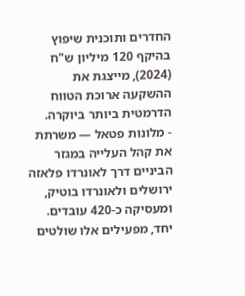החדרים ותוכנית שיפוץ בהיקף 120 מיליון ש"ח (2024), מייצגת את ההשקעה ארוכת הטווח הדרמטית ביותר ביוקרה.
- מלונות פטאל — משרתת את קהל העלייה במגזר הביניים דרך לאונרדו פלאזה ירושלים ולאונרדו בוטיק, ומעסיקה כ-420 עובדים.
יחד, מפעילים אלו שולטים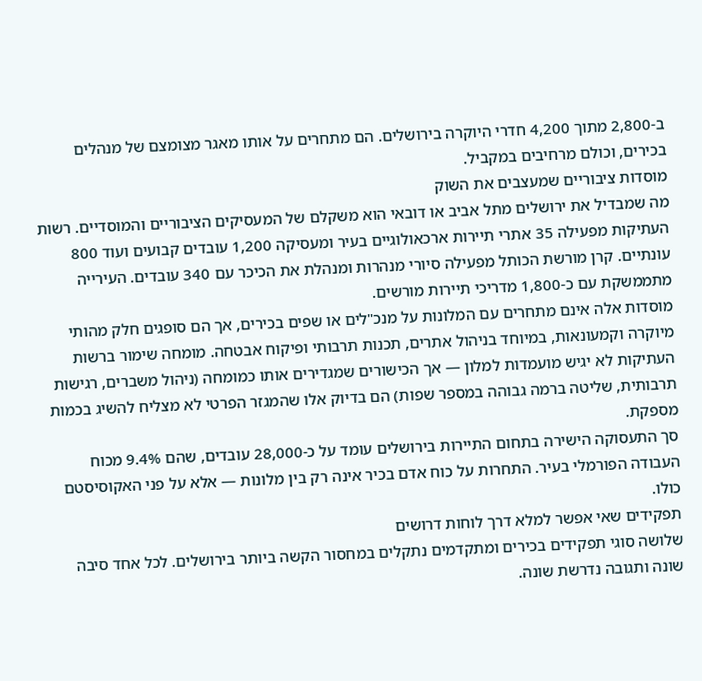ב-2,800 מתוך 4,200 חדרי היוקרה בירושלים. הם מתחרים על אותו מאגר מצומצם של מנהלים בכירים, וכולם מרחיבים במקביל.
מוסדות ציבוריים שמעצבים את השוק
מה שמבדיל את ירושלים מתל אביב או דובאי הוא משקלם של המעסיקים הציבוריים והמוסדיים. רשות העתיקות מפעילה 35 אתרי תיירות ארכאולוגיים בעיר ומעסיקה 1,200 עובדים קבועים ועוד 800 עונתיים. קרן מורשת הכותל מפעילה סיורי מנהרות ומנהלת את הכיכר עם 340 עובדים. העירייה מתממשקת עם כ-1,800 מדריכי תיירות מורשים.
מוסדות אלה אינם מתחרים עם המלונות על מנכ"לים או שפים בכירים, אך הם סופגים חלק מהותי מיוקרה וקמעונאות, במיוחד בניהול אתרים, תכנות תרבותי ופיקוח אבטחה. מומחה שימור ברשות העתיקות לא יגיש מועמדות למלון — אך הכישורים שמגדירים אותו כמומחה (ניהול משברים, רגישות תרבותית, שליטה ברמה גבוהה במספר שפות) הם בדיוק אלו שהמגזר הפרטי לא מצליח להשיג בכמות מספקת.
סך התעסוקה הישירה בתחום התיירות בירושלים עומד על כ-28,000 עובדים, שהם 9.4% מכוח העבודה הפורמלי בעיר. התחרות על כוח אדם בכיר אינה רק בין מלונות — אלא על פני האקוסיסטם כולו.
תפקידים שאי אפשר למלא דרך לוחות דרושים
שלושה סוגי תפקידים בכירים ומתקדמים נתקלים במחסור הקשה ביותר בירושלים. לכל אחד סיבה שונה ותגובה נדרשת שונה.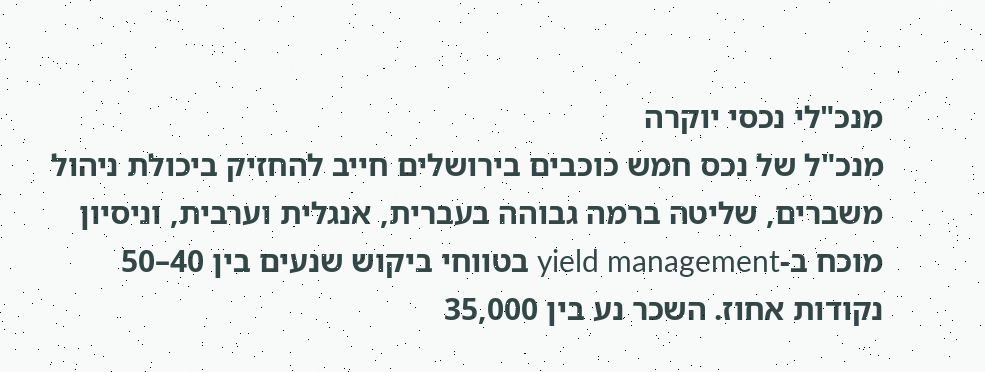מנכ"לי נכסי יוקרה
מנכ"ל של נכס חמש כוכבים בירושלים חייב להחזיק ביכולת ניהול משברים, שליטה ברמה גבוהה בעברית, אנגלית וערבית, וניסיון מוכח ב-yield management בטווחי ביקוש שנעים בין 40–50 נקודות אחוז. השכר נע בין 35,000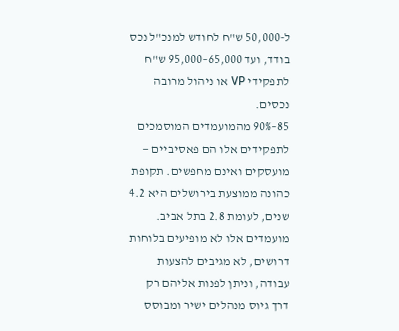ל-50,000 ש"ח לחודש למנכ"ל נכס בודד, ועד 65,000–95,000 ש"ח לתפקידי VP או ניהול מרובה נכסים.
85–90% מהמועמדים המוסמכים לתפקידים אלו הם פאסיביים — מועסקים ואינם מחפשים. תקופת כהונה ממוצעת בירושלים היא 4.2 שנים, לעומת 2.8 בתל אביב. מועמדים אלו לא מופיעים בלוחות דרושים, לא מגיבים להצעות עבודה, וניתן לפנות אליהם רק דרך גיוס מנהלים ישיר ומבוסס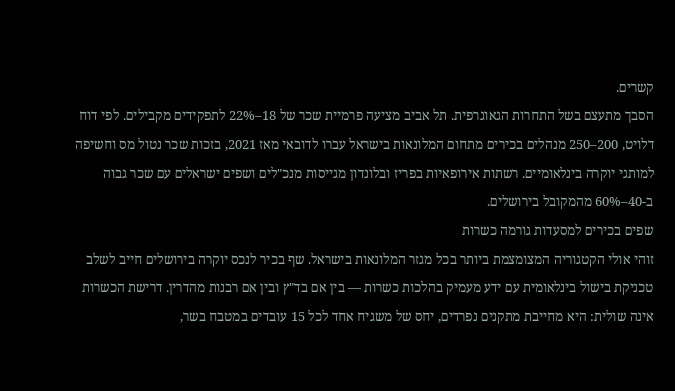קשרים.
הסבך מתעצם בשל התחרות הגאוגרפית. תל אביב מציעה פרמיית שכר של 18–22% לתפקידים מקבילים. לפי דוח דלויט, 200–250 מנהלים בכירים מתחום המלונאות בישראל עברו לדובאי מאז 2021, בזכות שכר נטול מס וחשיפה למותגי יוקרה בינלאומיים. רשתות אירופאיות בפריז ובלונדון מגייסות מנכ"לים ושפים ישראלים עם שכר גבוה ב-40–60% מהמקובל בירושלים.
שפים בכירים למסעדות גורמה כשרות
זוהי אולי הקטגוריה המצומצמת ביותר בכל מגזר המלונאות בישראל. שף בכיר לנכס יוקרה בירושלים חייב לשלב טכניקת בישול בינלאומית עם ידע מעמיק בהלכות כשרות — בין אם בד"ץ ובין אם רבנות מהדרין. דרישת הכשרות אינה שולית: היא מחייבת מתקנים נפרדים, יחס של משגיח אחד לכל 15 עובדים במטבח בשר,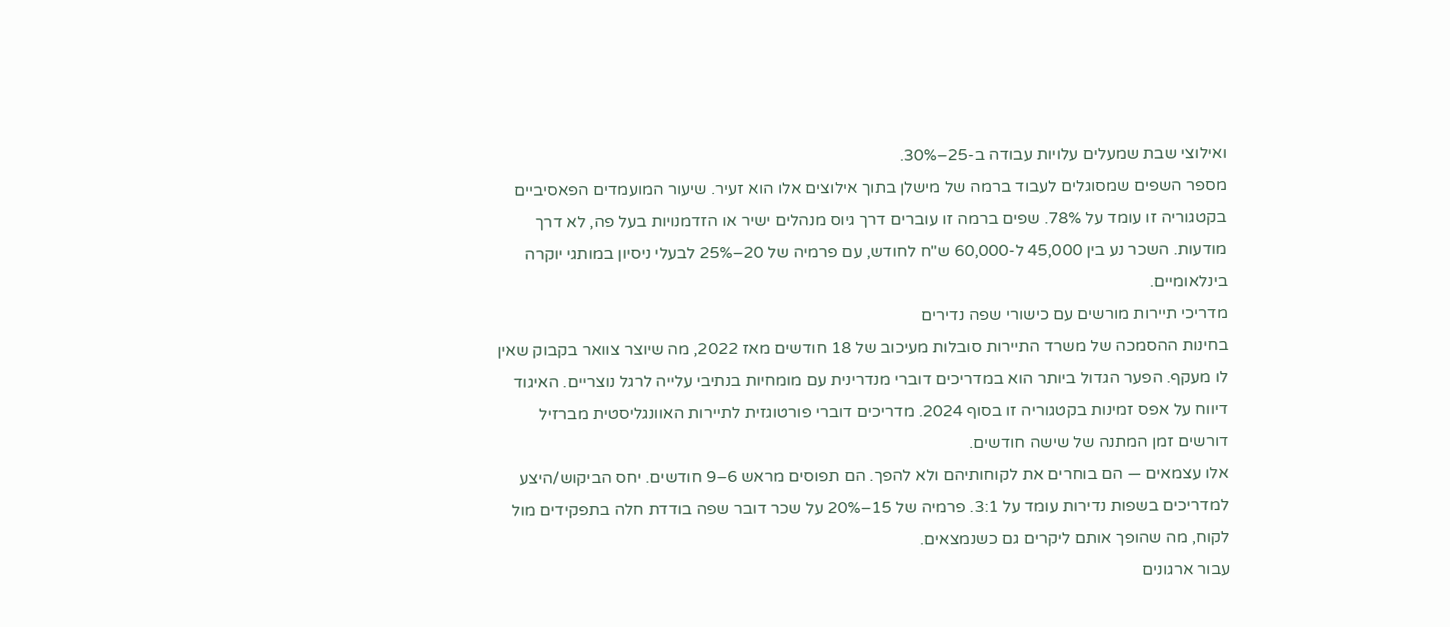ואילוצי שבת שמעלים עלויות עבודה ב-25–30%.
מספר השפים שמסוגלים לעבוד ברמה של מישלן בתוך אילוצים אלו הוא זעיר. שיעור המועמדים הפאסיביים בקטגוריה זו עומד על 78%. שפים ברמה זו עוברים דרך גיוס מנהלים ישיר או הזדמנויות בעל פה, לא דרך מודעות. השכר נע בין 45,000 ל-60,000 ש"ח לחודש, עם פרמיה של 20–25% לבעלי ניסיון במותגי יוקרה בינלאומיים.
מדריכי תיירות מורשים עם כישורי שפה נדירים
בחינות ההסמכה של משרד התיירות סובלות מעיכוב של 18 חודשים מאז 2022, מה שיוצר צוואר בקבוק שאין לו מעקף. הפער הגדול ביותר הוא במדריכים דוברי מנדרינית עם מומחיות בנתיבי עלייה לרגל נוצריים. האיגוד דיווח על אפס זמינות בקטגוריה זו בסוף 2024. מדריכים דוברי פורטוגזית לתיירות האוונגליסטית מברזיל דורשים זמן המתנה של שישה חודשים.
אלו עצמאים — הם בוחרים את לקוחותיהם ולא להפך. הם תפוסים מראש 6–9 חודשים. יחס הביקוש/היצע למדריכים בשפות נדירות עומד על 3:1. פרמיה של 15–20% על שכר דובר שפה בודדת חלה בתפקידים מול לקוח, מה שהופך אותם ליקרים גם כשנמצאים.
עבור ארגונים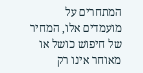המתחרים על מועמדים אלו, המחיר של חיפוש כושל או מאוחר אינו רק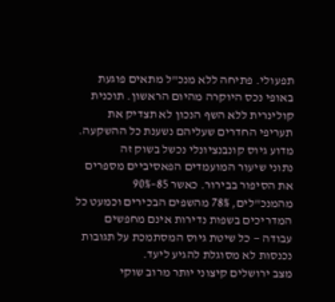תפעולי. פתיחה ללא מנכ"ל מתאים פוגעת באופי נכס היוקרה מהיום הראשון. תוכנית קולינרית ללא השף הנכון לא תצדיק את תעריפי החדרים שעליהם נשענת כל ההשקעה.
מדוע גיוס קונבנציונלי נכשל בשוק זה
נתוני שיעור המועמדים הפאסיביים מספרים את הסיפור בבירור. כאשר 85–90% מהמנכ"לים, 78% מהשפים הבכירים וכמעט כל המדריכים בשפות נדירות אינם מחפשים עבודה — כל שיטת גיוס המסתמכת על תגובות נכנסות לא מסוגלת להגיע ליעד.
מצב ירושלים קיצוני יותר מרוב שוקי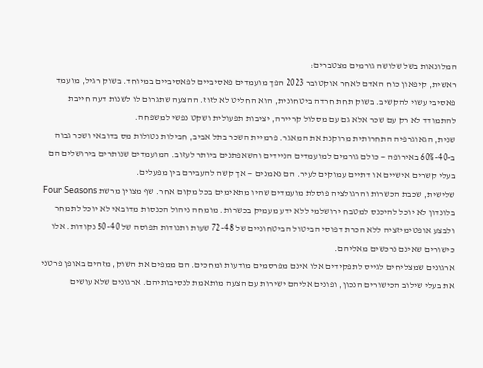המלונאות בשל שלושה גורמים מצטברים:
ראשית, קיפאון כוח האדם לאחר אוקטובר 2023 הפך מועמדים פאסיביים לפאסיביים במיוחד. בשוק רגיל, מועמד פאסיבי עשוי להקשיב. בשוק תחת חרדה ביטחונית, הוא החליט לא לזוז. ההצעה שתגרום לו לשנות דעה חייבת להתמודד לא רק עם שכר אלא גם עם מסלול קריירה, יציבות תפעולית ושקט נפשי למשפחה.
שנית, הגאוגרפיה התחרותית מרוקנת את המאגר. פרמיית השכר בתל אביב, חבילות נטולות מס בדובאי ושכר גבוה ב-40–60% באירופה — כולם גורמים למועמדים הניידים והשאפתנים ביותר לעזוב. המועמדים שנותרים בירושלים הם בעלי קשרים אישיים או דתיים עמוקים לעיר. הם נאמנים — אך קשה להעבירם בין מפעלים.
שלישית, שכבת הכשרות והרגולציה פוסלת מועמדים שהיו מתאימים בכל מקום אחר. שף מצוין מרשת Four Seasons בלונדון לא יוכל להיכנס למטבח ירושלמי ללא ידע מעמיק בכשרות. מומחה ניהול הכנסות מדובאי לא יוכל לתמחר ולבצע אופטימיזציה ללא הכרת דפוסי הביטול הביטחוניים של 48–72 שעות ותנודות תפוסה של 40–50 נקודות. אלו כישורים שאינם נרכשים מאליהם.
ארגונים שמצליחים לגייס לתפקידים אלו אינם מפרסמים מודעות ומחכים. הם ממפים את השוק, מזהים באופן פרטני את בעלי שילוב הכישורים הנכון, ופונים אליהם ישירות עם הצעה מותאמת לנסיבותיהם. ארגונים שלא עושים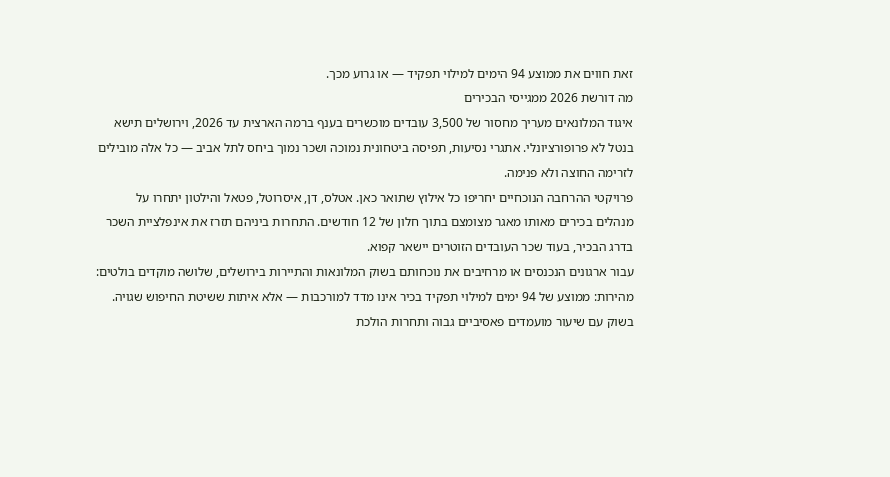זאת חווים את ממוצע 94 הימים למילוי תפקיד — או גרוע מכך.
מה דורשת 2026 ממגייסי הבכירים
איגוד המלונאים מעריך מחסור של 3,500 עובדים מוכשרים בענף ברמה הארצית עד 2026, וירושלים תישא בנטל לא פרופורציונלי. אתגרי נסיעות, תפיסה ביטחונית נמוכה ושכר נמוך ביחס לתל אביב — כל אלה מובילים לזרימה החוצה ולא פנימה.
פרויקטי ההרחבה הנוכחיים יחריפו כל אילוץ שתואר כאן. אטלס, דן, איסרוטל, פטאל והילטון יתחרו על מנהלים בכירים מאותו מאגר מצומצם בתוך חלון של 12 חודשים. התחרות ביניהם תזרז את אינפלציית השכר בדרג הבכיר, בעוד שכר העובדים הזוטרים יישאר קפוא.
עבור ארגונים הנכנסים או מרחיבים את נוכחותם בשוק המלונאות והתיירות בירושלים, שלושה מוקדים בולטים:
מהירות: ממוצע של 94 ימים למילוי תפקיד בכיר אינו מדד למורכבות — אלא איתות ששיטת החיפוש שגויה. בשוק עם שיעור מועמדים פאסיביים גבוה ותחרות הולכת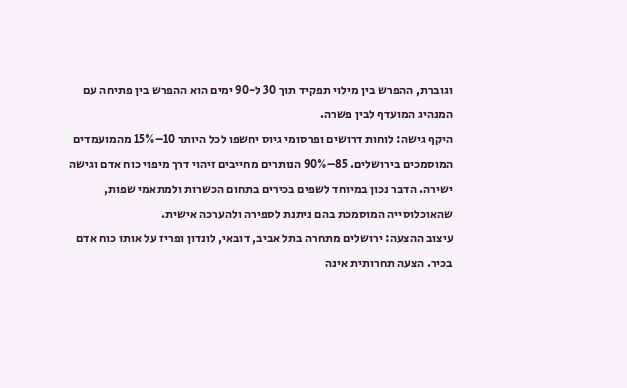וגוברת, ההפרש בין מילוי תפקיד תוך 30 ל-90 ימים הוא ההפרש בין פתיחה עם המנהיג המועדף לבין פשרה.
היקף גישה: לוחות דרושים ופרסומי גיוס יחשפו לכל היותר 10–15% מהמועמדים המוסמכים בירושלים. 85–90% הנותרים מחייבים זיהוי דרך מיפוי כוח אדם וגישה ישירה. הדבר נכון במיוחד לשפים בכירים בתחום הכשרות ולמתאמי שפות, שהאוכלוסייה המוסמכת בהם ניתנת לספירה ולהערכה אישית.
עיצוב ההצעה: ירושלים מתחרה בתל אביב, דובאי, לונדון ופריז על אותו כוח אדם בכיר. הצעה תחרותית אינה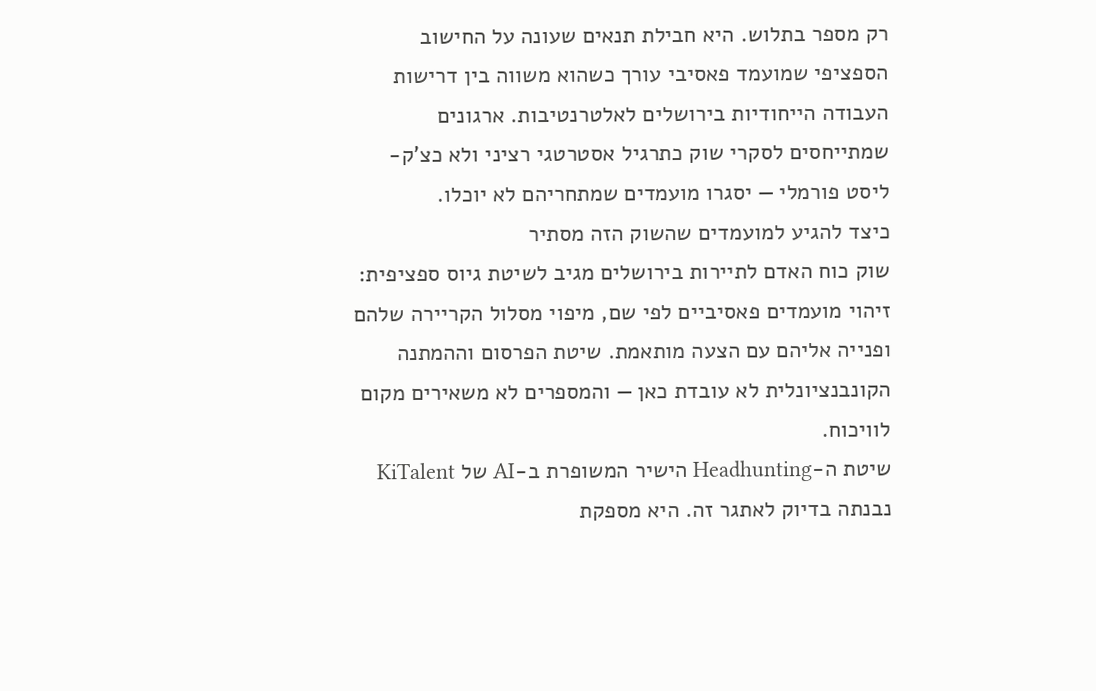רק מספר בתלוש. היא חבילת תנאים שעונה על החישוב הספציפי שמועמד פאסיבי עורך כשהוא משווה בין דרישות העבודה הייחודיות בירושלים לאלטרנטיבות. ארגונים שמתייחסים לסקרי שוק כתרגיל אסטרטגי רציני ולא כצ'ק-ליסט פורמלי — יסגרו מועמדים שמתחריהם לא יוכלו.
כיצד להגיע למועמדים שהשוק הזה מסתיר
שוק כוח האדם לתיירות בירושלים מגיב לשיטת גיוס ספציפית: זיהוי מועמדים פאסיביים לפי שם, מיפוי מסלול הקריירה שלהם ופנייה אליהם עם הצעה מותאמת. שיטת הפרסום וההמתנה הקונבנציונלית לא עובדת כאן — והמספרים לא משאירים מקום לוויכוח.
שיטת ה-Headhunting הישיר המשופרת ב-AI של KiTalent נבנתה בדיוק לאתגר זה. היא מספקת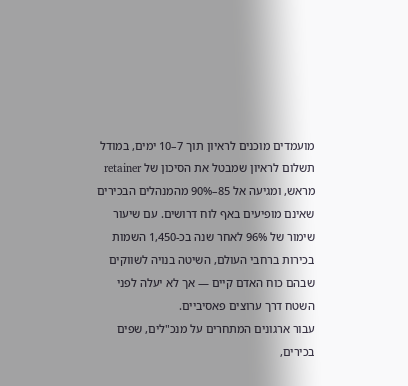מועמדים מוכנים לראיון תוך 7–10 ימים, במודל תשלום לראיון שמבטל את הסיכון של retainer מראש, ומגיעה אל 85–90% מהמנהלים הבכירים שאינם מופיעים באף לוח דרושים. עם שיעור שימור של 96% לאחר שנה בכ-1,450 השמות בכירות ברחבי העולם, השיטה בנויה לשווקים שבהם כוח האדם קיים — אך לא יעלה לפני השטח דרך ערוצים פאסיביים.
עבור ארגונים המתחרים על מנכ"לים, שפים בכירים,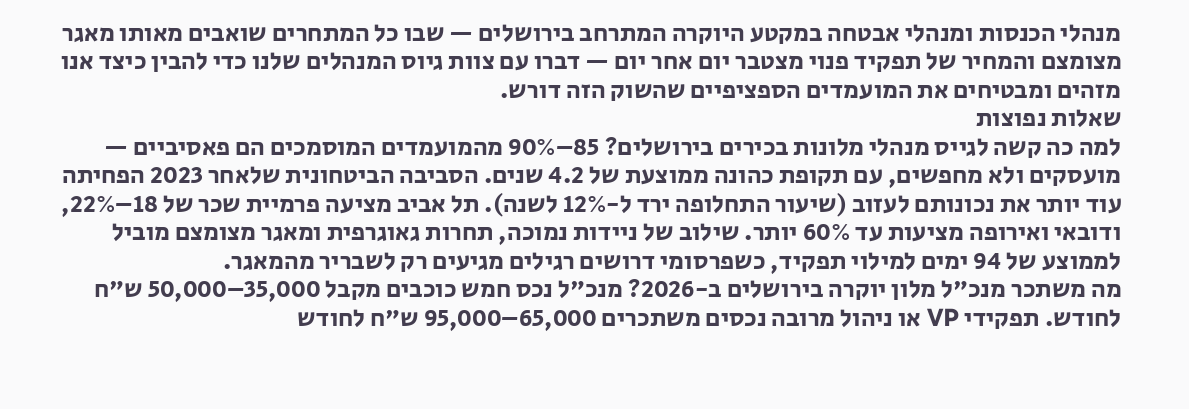מנהלי הכנסות ומנהלי אבטחה במקטע היוקרה המתרחב בירושלים — שבו כל המתחרים שואבים מאותו מאגר מצומצם והמחיר של תפקיד פנוי מצטבר יום אחר יום — דברו עם צוות גיוס המנהלים שלנו כדי להבין כיצד אנו מזהים ומבטיחים את המועמדים הספציפיים שהשוק הזה דורש.
שאלות נפוצות
למה כה קשה לגייס מנהלי מלונות בכירים בירושלים? 85–90% מהמועמדים המוסמכים הם פאסיביים — מועסקים ולא מחפשים, עם תקופת כהונה ממוצעת של 4.2 שנים. הסביבה הביטחונית שלאחר 2023 הפחיתה עוד יותר את נכונותם לעזוב (שיעור התחלופה ירד ל-12% לשנה). תל אביב מציעה פרמיית שכר של 18–22%, ודובאי ואירופה מציעות עד 60% יותר. שילוב של ניידות נמוכה, תחרות גאוגרפית ומאגר מצומצם מוביל לממוצע של 94 ימים למילוי תפקיד, כשפרסומי דרושים רגילים מגיעים רק לשבריר מהמאגר.
מה משתכר מנכ"ל מלון יוקרה בירושלים ב-2026? מנכ"ל נכס חמש כוכבים מקבל 35,000–50,000 ש"ח לחודש. תפקידי VP או ניהול מרובה נכסים משתכרים 65,000–95,000 ש"ח לחודש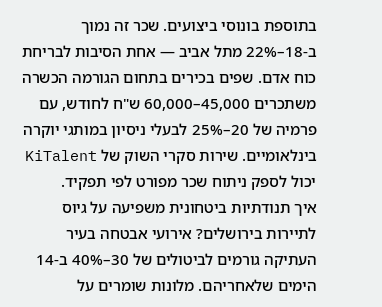בתוספת בונוסי ביצועים. שכר זה נמוך ב-18–22% מתל אביב — אחת הסיבות לבריחת כוח אדם. שפים בכירים בתחום הגורמה הכשרה משתכרים 45,000–60,000 ש"ח לחודש, עם פרמיה של 20–25% לבעלי ניסיון במותגי יוקרה בינלאומיים. שירות סקרי השוק של KiTalent יכול לספק ניתוח שכר מפורט לפי תפקיד.
איך תנודתיות ביטחונית משפיעה על גיוס לתיירות בירושלים? אירועי אבטחה בעיר העתיקה גורמים לביטולים של 30–40% ב-14 הימים שלאחריהם. מלונות שומרים על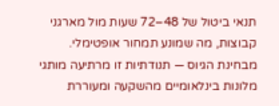תנאי ביטול של 48–72 שעות מול מארגני קבוצות, מה שמונע תמחור אופטימלי. מבחינת הגיוס — תנודתיות זו מרתיעה מותגי מלונות בינלאומיים מהשקעה ומעוררת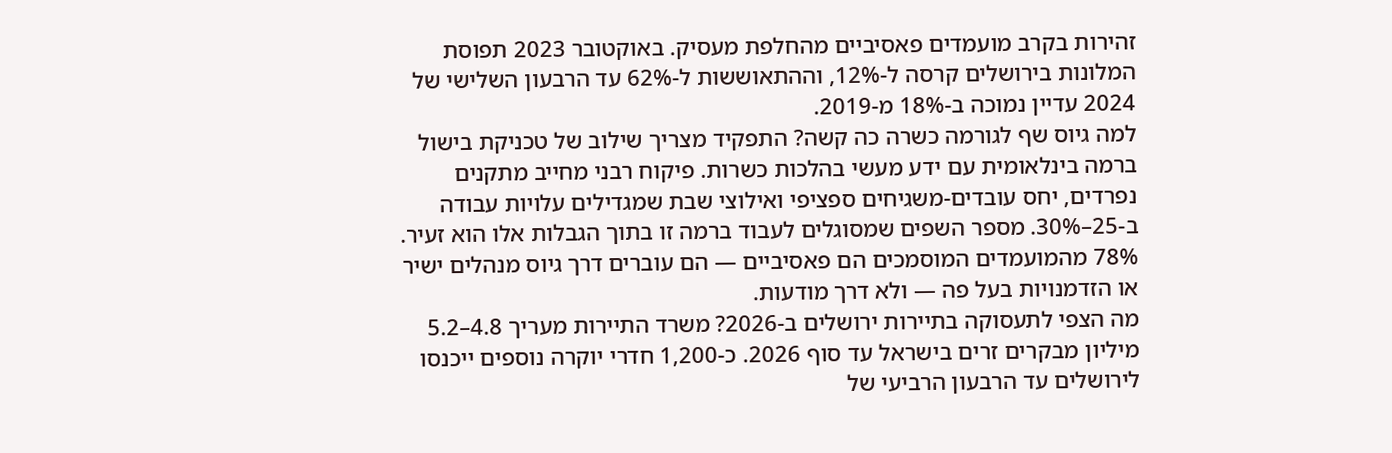זהירות בקרב מועמדים פאסיביים מהחלפת מעסיק. באוקטובר 2023 תפוסת המלונות בירושלים קרסה ל-12%, וההתאוששות ל-62% עד הרבעון השלישי של 2024 עדיין נמוכה ב-18% מ-2019.
למה גיוס שף לגורמה כשרה כה קשה? התפקיד מצריך שילוב של טכניקת בישול ברמה בינלאומית עם ידע מעשי בהלכות כשרות. פיקוח רבני מחייב מתקנים נפרדים, יחס עובדים-משגיחים ספציפי ואילוצי שבת שמגדילים עלויות עבודה ב-25–30%. מספר השפים שמסוגלים לעבוד ברמה זו בתוך הגבלות אלו הוא זעיר. 78% מהמועמדים המוסמכים הם פאסיביים — הם עוברים דרך גיוס מנהלים ישיר או הזדמנויות בעל פה — ולא דרך מודעות.
מה הצפי לתעסוקה בתיירות ירושלים ב-2026? משרד התיירות מעריך 4.8–5.2 מיליון מבקרים זרים בישראל עד סוף 2026. כ-1,200 חדרי יוקרה נוספים ייכנסו לירושלים עד הרבעון הרביעי של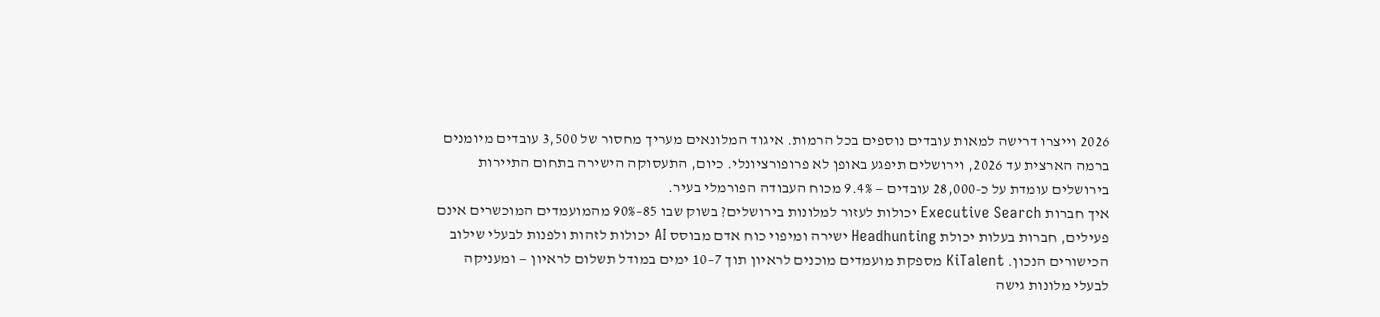2026 וייצרו דרישה למאות עובדים נוספים בכל הרמות. איגוד המלונאים מעריך מחסור של 3,500 עובדים מיומנים ברמה הארצית עד 2026, וירושלים תיפגע באופן לא פרופורציונלי. כיום, התעסוקה הישירה בתחום התיירות בירושלים עומדת על כ-28,000 עובדים — 9.4% מכוח העבודה הפורמלי בעיר.
איך חברות Executive Search יכולות לעזור למלונות בירושלים? בשוק שבו 85–90% מהמועמדים המוכשרים אינם פעילים, חברות בעלות יכולת Headhunting ישירה ומיפוי כוח אדם מבוסס AI יכולות לזהות ולפנות לבעלי שילוב הכישורים הנכון. KiTalent מספקת מועמדים מוכנים לראיון תוך 7–10 ימים במודל תשלום לראיון — ומעניקה לבעלי מלונות גישה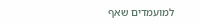למועמדים שאף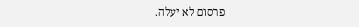פרסום לא יעלה.